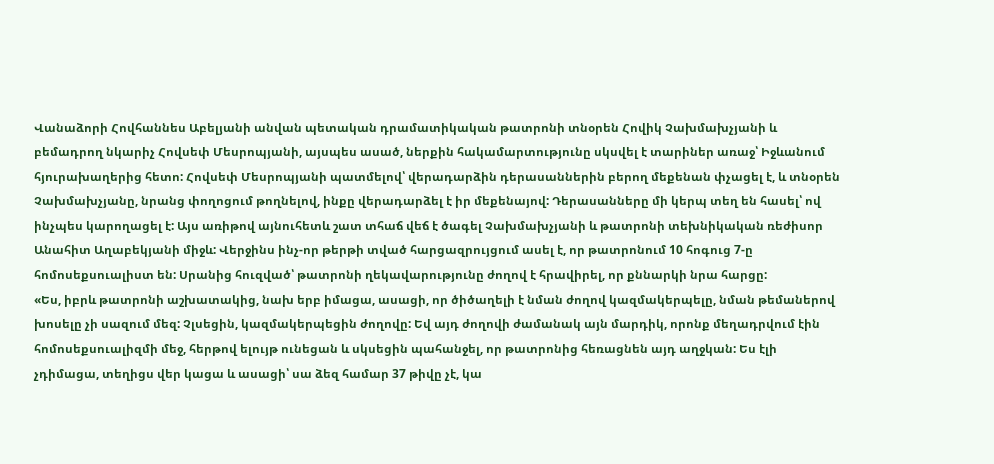Վանաձորի Հովհաննես Աբելյանի անվան պետական դրամատիկական թատրոնի տնօրեն Հովիկ Չախմախչյանի և բեմադրող նկարիչ Հովսեփ Մեսրոպյանի, այսպես ասած, ներքին հակամարտությունը սկսվել է տարիներ առաջ՝ Իջևանում հյուրախաղերից հետո: Հովսեփ Մեսրոպյանի պատմելով՝ վերադարձին դերասաններին բերող մեքենան փչացել է, և տնօրեն Չախմախչյանը, նրանց փողոցում թողնելով, ինքը վերադարձել է իր մեքենայով: Դերասանները մի կերպ տեղ են հասել՝ ով ինչպես կարողացել է: Այս առիթով այնուհետև շատ տհաճ վեճ է ծագել Չախմախչյանի և թատրոնի տեխնիկական ռեժիսոր Անահիտ Աղաբեկյանի միջև: Վերջինս ինչ-որ թերթի տված հարցազրույցում ասել է, որ թատրոնում 10 հոգուց 7-ը հոմոսեքսուալիստ են: Սրանից հուզված՝ թատրոնի ղեկավարությունը ժողով է հրավիրել, որ քննարկի նրա հարցը:
«Ես, իբրև թատրոնի աշխատակից, նախ երբ իմացա, ասացի, որ ծիծաղելի է նման ժողով կազմակերպելը, նման թեմաներով խոսելը չի սազում մեզ: Չլսեցին, կազմակերպեցին ժողովը: Եվ այդ ժողովի ժամանակ այն մարդիկ, որոնք մեղադրվում էին հոմոսեքսուալիզմի մեջ, հերթով ելույթ ունեցան և սկսեցին պահանջել, որ թատրոնից հեռացնեն այդ աղջկան: Ես էլի չդիմացա, տեղիցս վեր կացա և ասացի՝ սա ձեզ համար 37 թիվը չէ, կա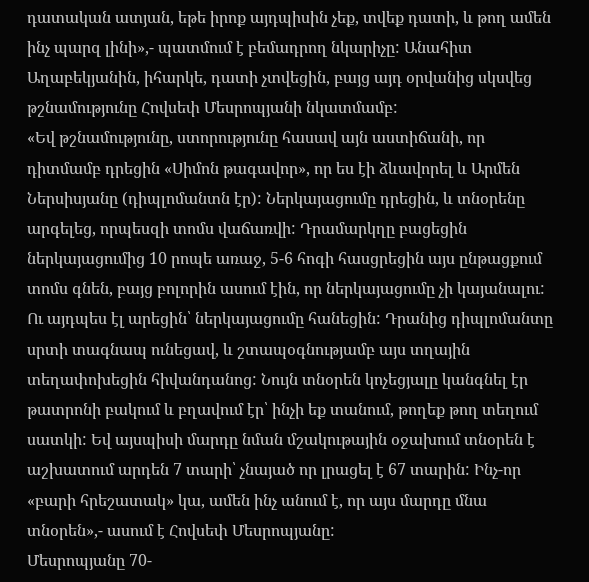դատական ատյան, եթե իրոք այդպիսին չեք, տվեք դատի, և թող ամեն ինչ պարզ լինի»,- պատմում է բեմադրող նկարիչը: Անահիտ Աղաբեկյանին, իհարկե, դատի չտվեցին, բայց այդ օրվանից սկսվեց թշնամությունը Հովսեփ Մեսրոպյանի նկատմամբ:
«Եվ թշնամությունը, ստորությունը հասավ այն աստիճանի, որ դիտմամբ դրեցին «Սիմոն թագավոր», որ ես էի ձևավորել և Արմեն Ներսիսյանը (դիպլոմանտն էր): Ներկայացումը դրեցին, և տնօրենը արգելեց, որպեսզի տոմս վաճառվի: Դրամարկղը բացեցին ներկայացումից 10 րոպե առաջ, 5-6 հոգի հասցրեցին այս ընթացքում տոմս գնեն, բայց բոլորին ասում էին, որ ներկայացումը չի կայանալու: Ու այդպես էլ արեցին՝ ներկայացումը հանեցին: Դրանից դիպլոմանտը սրտի տագնապ ունեցավ, և շտապօգնությամբ այս տղային տեղափոխեցին հիվանդանոց: Նույն տնօրեն կոչեցյալը կանգնել էր թատրոնի բակում և բղավում էր՝ ինչի եք տանում, թողեք թող տեղում սատկի: Եվ այսպիսի մարդը նման մշակութային օջախում տնօրեն է աշխատում արդեն 7 տարի՝ չնայած որ լրացել է 67 տարին: Ինչ-որ «բարի հրեշատակ» կա, ամեն ինչ անում է, որ այս մարդը մնա տնօրեն»,- ասում է Հովսեփ Մեսրոպյանը:
Մեսրոպյանը 70-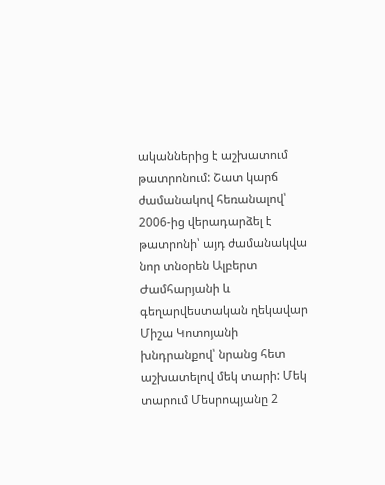ականներից է աշխատում թատրոնում: Շատ կարճ ժամանակով հեռանալով՝ 2006-ից վերադարձել է թատրոնի՝ այդ ժամանակվա նոր տնօրեն Ալբերտ Ժամհարյանի և գեղարվեստական ղեկավար Միշա Կոտոյանի խնդրանքով՝ նրանց հետ աշխատելով մեկ տարի: Մեկ տարում Մեսրոպյանը 2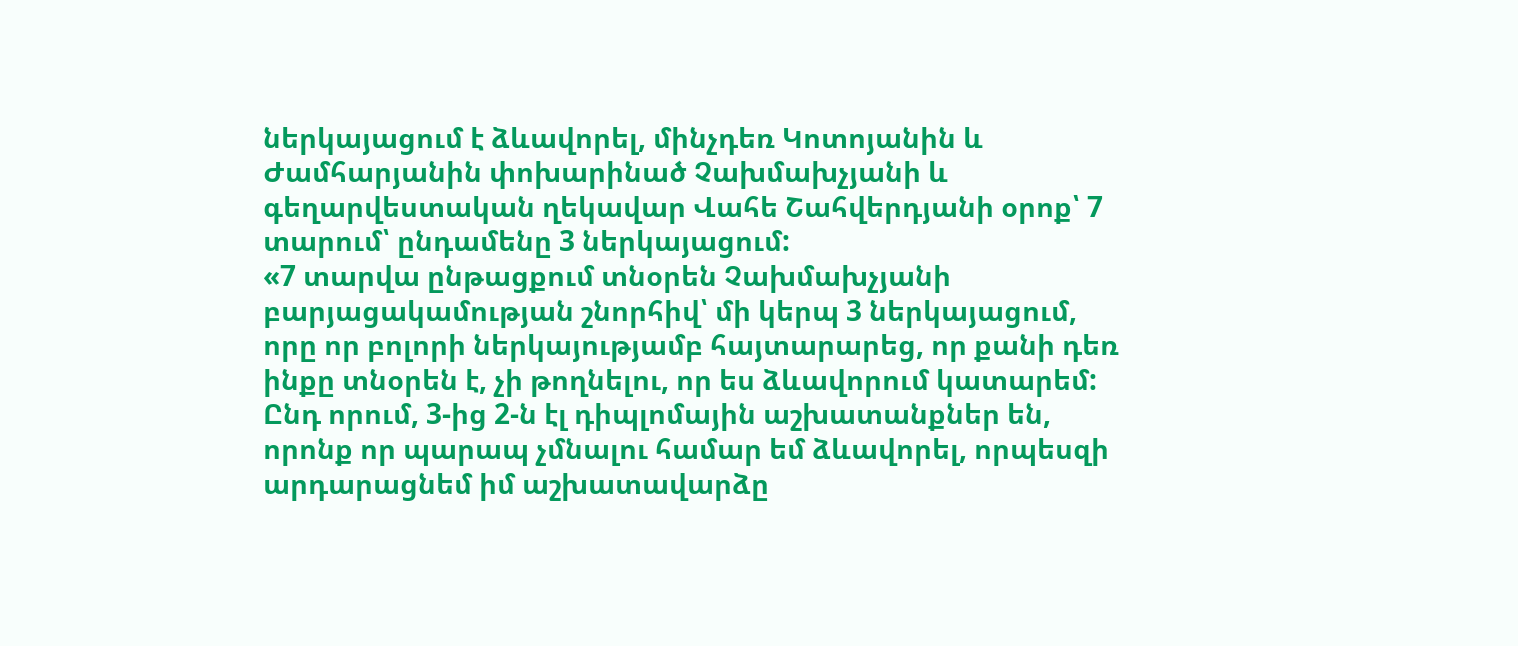ներկայացում է ձևավորել, մինչդեռ Կոտոյանին և Ժամհարյանին փոխարինած Չախմախչյանի և գեղարվեստական ղեկավար Վահե Շահվերդյանի օրոք՝ 7 տարում՝ ընդամենը 3 ներկայացում:
«7 տարվա ընթացքում տնօրեն Չախմախչյանի բարյացակամության շնորհիվ՝ մի կերպ 3 ներկայացում, որը որ բոլորի ներկայությամբ հայտարարեց, որ քանի դեռ ինքը տնօրեն է, չի թողնելու, որ ես ձևավորում կատարեմ: Ընդ որում, 3-ից 2-ն էլ դիպլոմային աշխատանքներ են, որոնք որ պարապ չմնալու համար եմ ձևավորել, որպեսզի արդարացնեմ իմ աշխատավարձը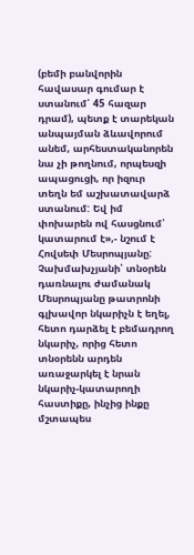(բեմի բանվորին հավասար գումար է ստանում՝ 45 հազար դրամ), պետք է տարեկան անպայման ձևավորում անեմ, արհեստականորեն նա չի թողնում, որպեսզի ապացուցի, որ իզուր տեղն եմ աշխատավարձ ստանում: Եվ իմ փոխարեն ով հասցնում՝ կատարում է»,- նշում է Հովսեփ Մեսրոպյանը:
Չախմախչյանի՝ տնօրեն դառնալու ժամանակ Մեսրոպյանը թատրոնի գլխավոր նկարիչն է եղել, հետո դարձել է բեմադրող նկարիչ, որից հետո տնօրենն արդեն առաջարկել է նրան նկարիչ-կատարողի հաստիքը, ինչից ինքը մշտապես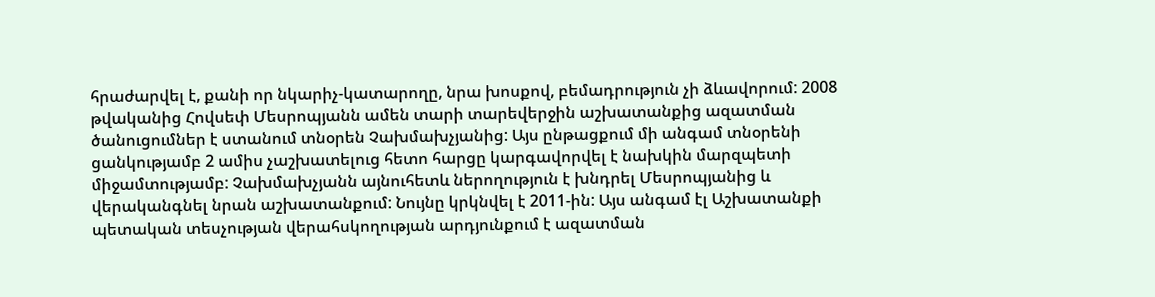հրաժարվել է, քանի որ նկարիչ-կատարողը, նրա խոսքով, բեմադրություն չի ձևավորում: 2008 թվականից Հովսեփ Մեսրոպյանն ամեն տարի տարեվերջին աշխատանքից ազատման ծանուցումներ է ստանում տնօրեն Չախմախչյանից: Այս ընթացքում մի անգամ տնօրենի ցանկությամբ 2 ամիս չաշխատելուց հետո հարցը կարգավորվել է նախկին մարզպետի միջամտությամբ: Չախմախչյանն այնուհետև ներողություն է խնդրել Մեսրոպյանից և վերականգնել նրան աշխատանքում: Նույնը կրկնվել է 2011-ին: Այս անգամ էլ Աշխատանքի պետական տեսչության վերահսկողության արդյունքում է ազատման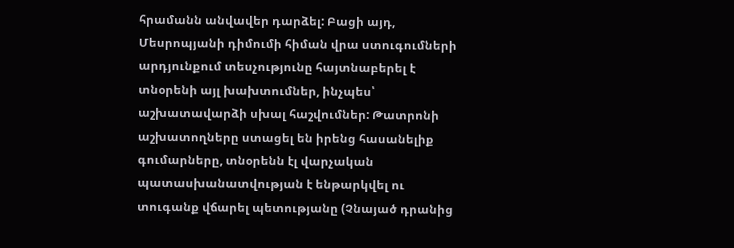հրամանն անվավեր դարձել: Բացի այդ, Մեսրոպյանի դիմումի հիման վրա ստուգումների արդյունքում տեսչությունը հայտնաբերել է տնօրենի այլ խախտումներ, ինչպես՝ աշխատավարձի սխալ հաշվումներ: Թատրոնի աշխատողները ստացել են իրենց հասանելիք գումարները, տնօրենն էլ վարչական պատասխանատվության է ենթարկվել ու տուգանք վճարել պետությանը (Չնայած դրանից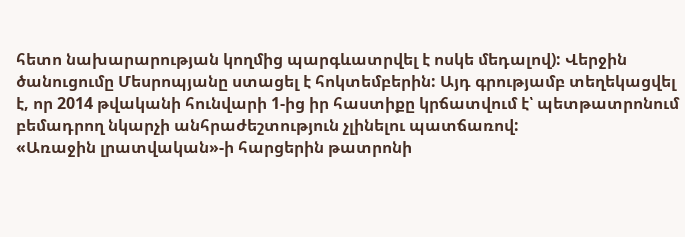հետո նախարարության կողմից պարգևատրվել է ոսկե մեդալով): Վերջին ծանուցումը Մեսրոպյանը ստացել է հոկտեմբերին: Այդ գրությամբ տեղեկացվել է, որ 2014 թվականի հունվարի 1-ից իր հաստիքը կրճատվում է՝ պետթատրոնում բեմադրող նկարչի անհրաժեշտություն չլինելու պատճառով:
«Առաջին լրատվական»-ի հարցերին թատրոնի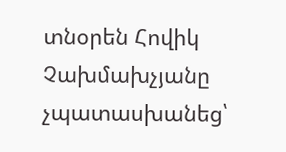տնօրեն Հովիկ Չախմախչյանը չպատասխանեց՝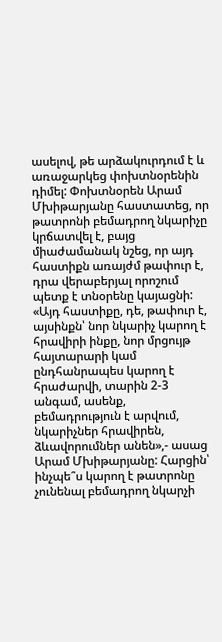ասելով, թե արձակուրդում է և առաջարկեց փոխտնօրենին դիմել: Փոխտնօրեն Արամ Մխիթարյանը հաստատեց, որ թատրոնի բեմադրող նկարիչը կրճատվել է, բայց միաժամանակ նշեց, որ այդ հաստիքն առայժմ թափուր է, դրա վերաբերյալ որոշում պետք է տնօրենը կայացնի: «Այդ հաստիքը, դե, թափուր է, այսինքն՝ նոր նկարիչ կարող է հրավիրի ինքը, նոր մրցույթ հայտարարի կամ ընդհանրապես կարող է հրաժարվի, տարին 2-3 անգամ, ասենք, բեմադրություն է արվում, նկարիչներ հրավիրեն, ձևավորումներ անեն»,- ասաց Արամ Մխիթարյանը: Հարցին՝ ինչպե՞ս կարող է թատրոնը չունենալ բեմադրող նկարչի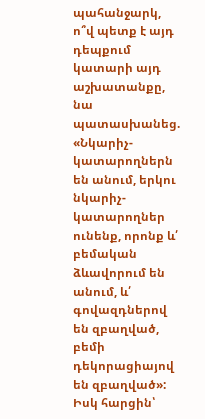պահանջարկ, ո՞վ պետք է այդ դեպքում կատարի այդ աշխատանքը, նա պատասխանեց. «Նկարիչ-կատարողներն են անում, երկու նկարիչ-կատարողներ ունենք, որոնք և՛ բեմական ձևավորում են անում, և՛ գովազդներով են զբաղված, բեմի դեկորացիայով են զբաղված»: Իսկ հարցին՝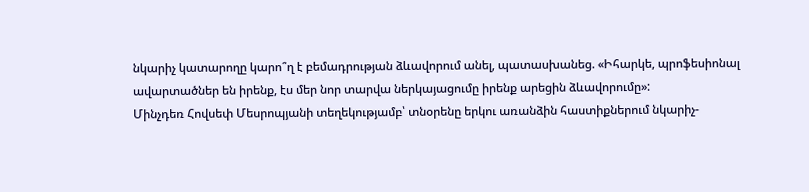նկարիչ կատարողը կարո՞ղ է բեմադրության ձևավորում անել, պատասխանեց. «Իհարկե, պրոֆեսիոնալ ավարտածներ են իրենք, էս մեր նոր տարվա ներկայացումը իրենք արեցին ձևավորումը»:
Մինչդեռ Հովսեփ Մեսրոպյանի տեղեկությամբ՝ տնօրենը երկու առանձին հաստիքներում նկարիչ-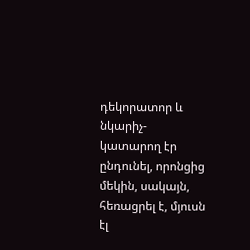դեկորատոր և նկարիչ-կատարող էր ընդունել, որոնցից մեկին, սակայն, հեռացրել է, մյուսն էլ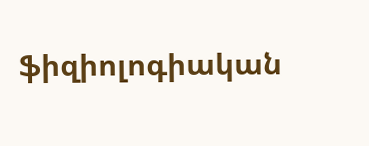ֆիզիոլոգիական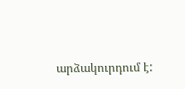արձակուրդում է: